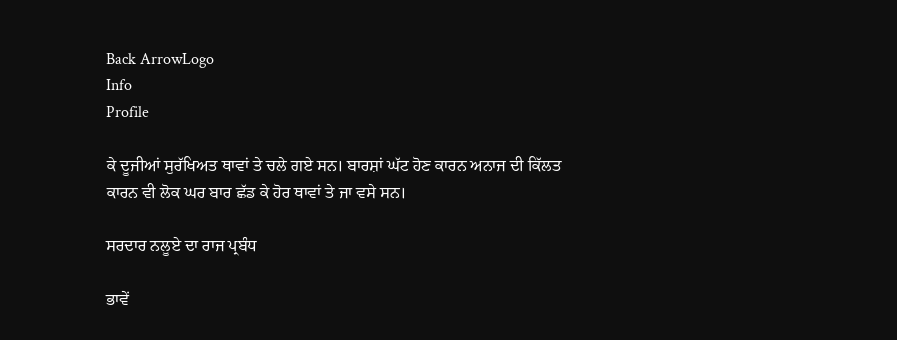Back ArrowLogo
Info
Profile

ਕੇ ਦੂਜੀਆਂ ਸੁਰੱਖਿਅਤ ਥਾਵਾਂ ਤੇ ਚਲੇ ਗਏ ਸਨ। ਬਾਰਸ਼ਾਂ ਘੱਟ ਹੋਣ ਕਾਰਨ ਅਨਾਜ ਦੀ ਕਿੱਲਤ ਕਾਰਨ ਵੀ ਲੋਕ ਘਰ ਬਾਰ ਛੱਡ ਕੇ ਹੋਰ ਥਾਵਾਂ ਤੇ ਜਾ ਵਸੇ ਸਨ।

ਸਰਦਾਰ ਨਲੂਏ ਦਾ ਰਾਜ ਪ੍ਰਬੰਧ

ਭਾਵੇਂ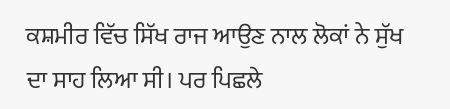ਕਸ਼ਮੀਰ ਵਿੱਚ ਸਿੱਖ ਰਾਜ ਆਉਣ ਨਾਲ ਲੋਕਾਂ ਨੇ ਸੁੱਖ ਦਾ ਸਾਹ ਲਿਆ ਸੀ। ਪਰ ਪਿਛਲੇ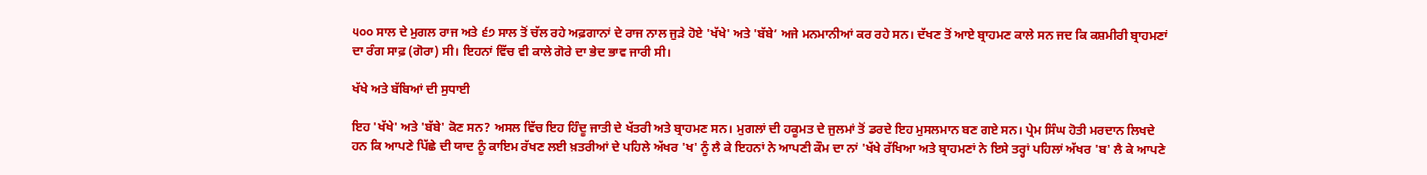੫੦੦ ਸਾਲ ਦੇ ਮੁਗਲ ਰਾਜ ਅਤੇ ੬੭ ਸਾਲ ਤੋਂ ਚੱਲ ਰਹੇ ਅਫ਼ਗਾਨਾਂ ਦੇ ਰਾਜ ਨਾਲ ਜੁੜੇ ਹੋਏ 'ਖੱਖੇ' ਅਤੇ 'ਬੱਬੇ’ ਅਜੇ ਮਨਮਾਨੀਆਂ ਕਰ ਰਹੇ ਸਨ। ਦੱਖਣ ਤੋਂ ਆਏ ਬ੍ਰਾਹਮਣ ਕਾਲੇ ਸਨ ਜਦ ਕਿ ਕਸ਼ਮੀਰੀ ਬ੍ਰਾਹਮਣਾਂ ਦਾ ਰੰਗ ਸਾਫ਼ (ਗੋਰਾ) ਸੀ। ਇਹਨਾਂ ਵਿੱਚ ਵੀ ਕਾਲੇ ਗੋਰੇ ਦਾ ਭੇਦ ਭਾਵ ਜਾਰੀ ਸੀ।

ਖੱਖੇ ਅਤੇ ਬੱਬਿਆਂ ਦੀ ਸੁਧਾਈ

ਇਹ 'ਖੱਖੇ' ਅਤੇ 'ਬੱਬੇ' ਕੋਣ ਸਨ? ਅਸਲ ਵਿੱਚ ਇਹ ਹਿੰਦੂ ਜਾਤੀ ਦੇ ਖੱਤਰੀ ਅਤੇ ਬ੍ਰਾਹਮਣ ਸਨ। ਮੁਗਲਾਂ ਦੀ ਹਕੂਮਤ ਦੇ ਜੁਲਮਾਂ ਤੋਂ ਡਰਦੇ ਇਹ ਮੁਸਲਮਾਨ ਬਣ ਗਏ ਸਨ। ਪ੍ਰੇਮ ਸਿੰਘ ਹੋਤੀ ਮਰਦਾਨ ਲਿਖਦੇ ਹਨ ਕਿ ਆਪਣੇ ਪਿੱਛੇ ਦੀ ਯਾਦ ਨੂੰ ਕਾਇਮ ਰੱਖਣ ਲਈ ਖ਼ਤਰੀਆਂ ਦੇ ਪਹਿਲੇ ਅੱਖਰ 'ਖ' ਨੂੰ ਲੈ ਕੇ ਇਹਨਾਂ ਨੇ ਆਪਣੀ ਕੌਮ ਦਾ ਨਾਂ 'ਖੱਖੇ ਰੱਖਿਆ ਅਤੇ ਬ੍ਰਾਹਮਣਾਂ ਨੇ ਇਸੇ ਤਰ੍ਹਾਂ ਪਹਿਲਾਂ ਅੱਖਰ 'ਬ' ਲੈ ਕੇ ਆਪਣੇ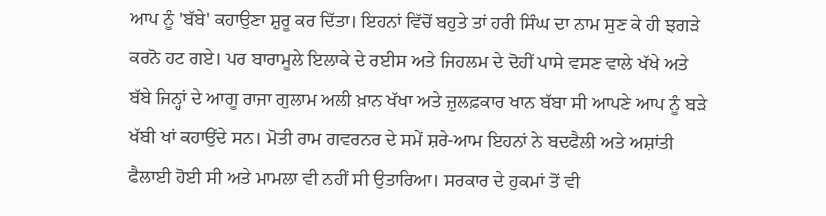ਆਪ ਨੂੰ 'ਬੱਬੇ' ਕਹਾਉਣਾ ਸ਼ੁਰੂ ਕਰ ਦਿੱਤਾ। ਇਹਨਾਂ ਵਿੱਚੋਂ ਬਹੁਤੇ ਤਾਂ ਹਰੀ ਸਿੰਘ ਦਾ ਨਾਮ ਸੁਣ ਕੇ ਹੀ ਝਗੜੇ ਕਰਨੋ ਹਟ ਗਏ। ਪਰ ਬਾਰਾਮੂਲੇ ਇਲਾਕੇ ਦੇ ਰਈਸ ਅਤੇ ਜਿਹਲਮ ਦੇ ਦੋਹੀਂ ਪਾਸੇ ਵਸਣ ਵਾਲੇ ਖੱਖੇ ਅਤੇ ਬੱਬੇ ਜਿਨ੍ਹਾਂ ਦੇ ਆਗੂ ਰਾਜਾ ਗੁਲਾਮ ਅਲੀ ਖ਼ਾਨ ਖੱਖਾ ਅਤੇ ਜ਼ੁਲਫ਼ਕਾਰ ਖਾਨ ਬੱਬਾ ਸੀ ਆਪਣੇ ਆਪ ਨੂੰ ਬੜੇ ਖੱਬੀ ਖਾਂ ਕਹਾਉਂਦੇ ਸਨ। ਮੋਤੀ ਰਾਮ ਗਵਰਨਰ ਦੇ ਸਮੇਂ ਸ਼ਰੇ-ਆਮ ਇਹਨਾਂ ਨੇ ਬਦਫੈਲੀ ਅਤੇ ਅਸ਼ਾਂਤੀ ਫੈਲਾਈ ਹੋਈ ਸੀ ਅਤੇ ਮਾਮਲਾ ਵੀ ਨਹੀਂ ਸੀ ਉਤਾਰਿਆ। ਸਰਕਾਰ ਦੇ ਹੁਕਮਾਂ ਤੋਂ ਵੀ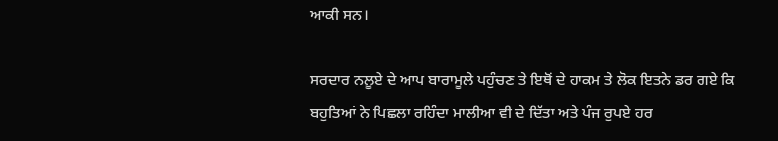ਆਕੀ ਸਨ।

ਸਰਦਾਰ ਨਲੂਏ ਦੇ ਆਪ ਬਾਰਾਮੂਲੇ ਪਹੁੰਚਣ ਤੇ ਇਥੋਂ ਦੇ ਹਾਕਮ ਤੇ ਲੋਕ ਇਤਨੇ ਡਰ ਗਏ ਕਿ ਬਹੁਤਿਆਂ ਨੇ ਪਿਛਲਾ ਰਹਿੰਦਾ ਮਾਲੀਆ ਵੀ ਦੇ ਦਿੱਤਾ ਅਤੇ ਪੰਜ ਰੁਪਏ ਹਰ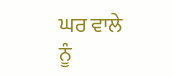ਘਰ ਵਾਲੇ ਨੂੰ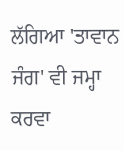ਲੱਗਿਆ 'ਤਾਵਾਨ ਜੰਗ' ਵੀ ਜਮ੍ਹਾ ਕਰਵਾ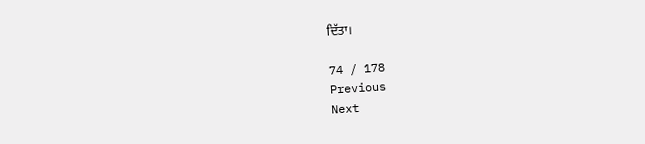ਦਿੱਤਾ।

74 / 178
Previous
Next